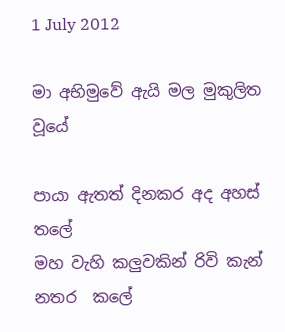1 July 2012

මා අභිමුවේ ඇයි මල මුකුලිත වූයේ

පායා ඇතත් දිනකර අද අහස්            තලේ
මහ වැහි කලුවකින් රිවි කැන් නතර  කලේ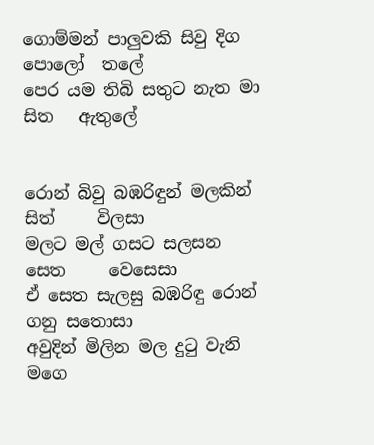ගොම්මන් පාලුවකි සිවු දිග පොලෝ  තලේ
පෙර යම තිබි සතුට නැත මා සිත   ඇතුලේ


රොන් බිවු බඹරිඳුන් මලකින් සිත්     විලසා
මලට මල් ගසට සලසන සෙත     වෙසෙසා
ඒ සෙත සැලසු බඹරිඳු රොන් ගනු සතොසා
අවුදින් මිලින මල දුටු වැනි මගෙ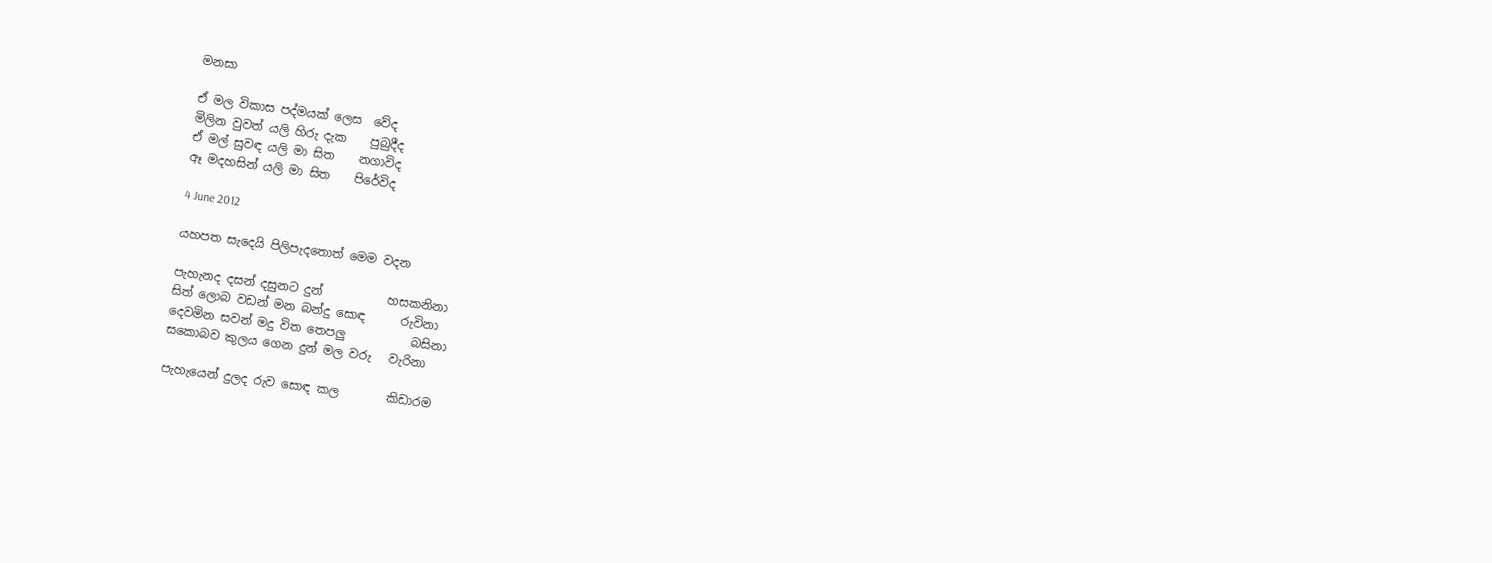මනසා

ඒ මල විකාස පද්මයක් ලෙස  වේද
මිලින වුවත් යලි හිරු දැක    පුබුදීද
ඒ මල් සුවඳ යලි මා සිත    නගාවිද
ඈ මදහසින් යලි මා සිත    පිරේවිද

4 June 2012

යහපත සැදෙයි පිලිපැදතොත් මෙම වදන

පැහැනද දසන් දසුනට දුන්           හසකනිනා
සිත් ලොබ වඩන් මන බන්දු සොඳ      රුවිනා
දෙවමින සවන් මදු විත තෙපලු           බසිනා
සකොබව කුලය ගෙන දුන් මල වරු   වැරිනා

පැහැයෙන් දුලද රුව සොඳ කල        කිඩාරම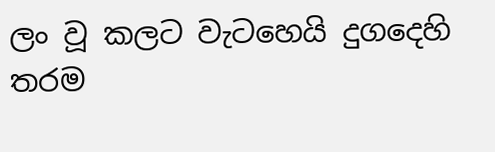ලං වූ කලට වැටහෙයි දුගදෙහි              තරම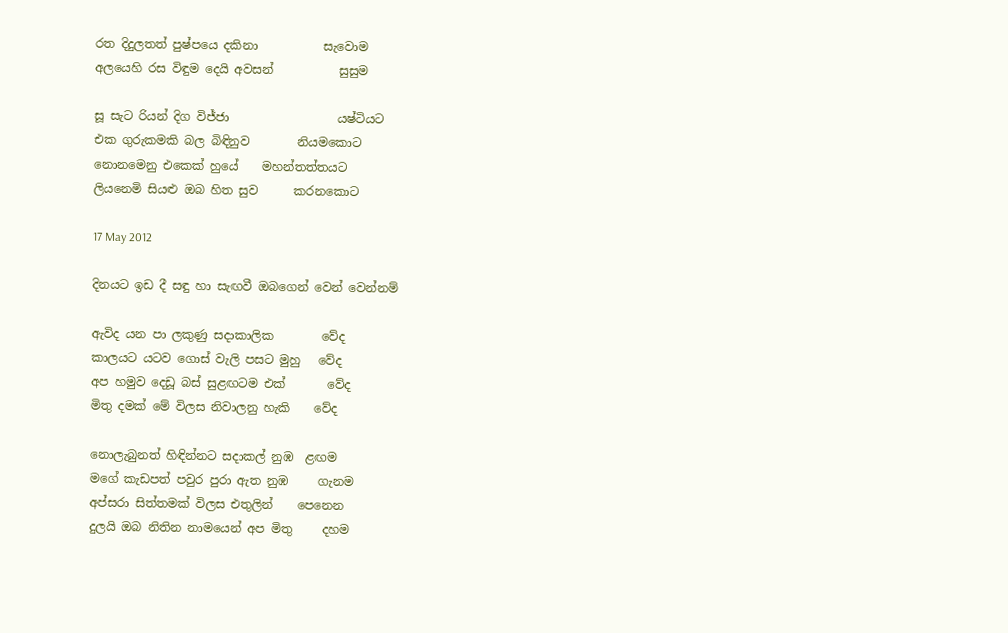රත දිදුලතත් පුෂ්පයෙ දකිනා           සැවොම
අලයෙහි රස විඳුම දෙයි අවසන්           සුසුම

සූ සැට රියන් දිග විජ්ජා                  යෂ්ටියට
එක ගුරුකමකි බල බිඳිනුව        නියමකොට
නොනමෙනු එකෙක් හුයේ    මහන්තත්තයට
ලියනෙමි සියළු ඔබ හිත සුව      කරනකොට

17 May 2012

දිනයට ඉඩ දී සඳු හා සැඟවී ඔබගෙන් වෙන් වෙන්නම්

ඇවිද යන පා ලකුණු සදාකාලික        වේද
කාලයට යටව ගොස් වැලි පසට මුහු   වේද
අප හමුව දෙඩූ බස් සුළඟටම එක්       වේද
මිතු දමක් මේ විලස නිවාලනු හැකි    වේද

නොලැබුනත් හිඳින්නට සදාකල් නුඹ  ළඟම
මගේ කැඩපත් පවුර පුරා ඇත නුඹ     ගැනම
අප්සරා සිත්තමක් විලස එතුලින්    පෙනෙන
දුලයි ඔබ නිතින නාමයෙන් අප මිතු     දහම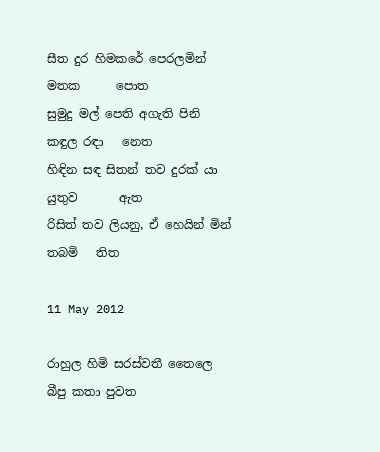සීත දුර හිමකරේ පෙරලමින් මතක      පොත
සුමුදු මල් පෙති අගැති පිනි කඳුල රඳා   නෙත
හිඳින සඳ සිතන් තව දුරක් යා යුතුව       ඇත
රිසිත් තව ලියනු, ඒ හෙයින් මින් තබමි   තිත

11 May 2012

රාහුල හිමි සරස්වතී තෛලෙ බීපු කතා පුවත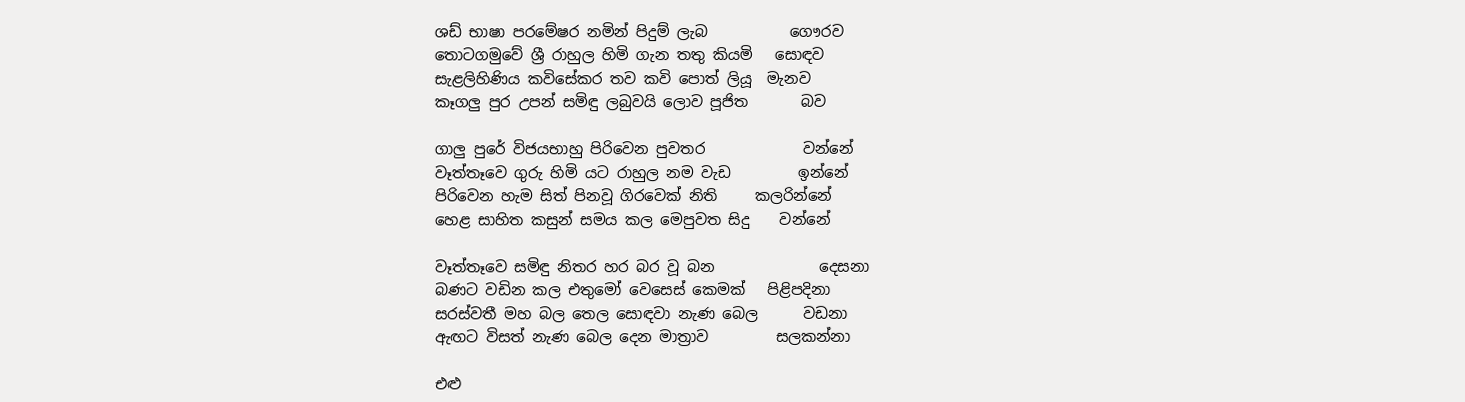ශඩ් භාෂා පරමේෂර නමින් පිදුම් ලැබ           ගෞරව
තොටගමුවේ ශ්‍රී රාහුල හිමි ගැන තතු කියමි   සොඳව
සැළලිහිණිය කවිසේකර තව කවි පොත් ලියූ  මැනව
කෑගලු පුර උපන් සමිඳු ලබුවයි ලොව පූජිත       බව

ගාලු පුරේ විජයභාහු පිරිවෙන පුවතර             වන්නේ
වෑත්තෑවෙ ගුරු හිමි යට රාහුල නම වැඩ         ඉන්නේ
පිරිවෙන හැම සිත් පිනවූ ගිරවෙක් නිති     කලරින්නේ
හෙළ සාහිත කසුන් සමය කල මෙපුවත සිදු    වන්නේ

වෑත්තෑවෙ සමිඳු නිතර හර බර වූ බන              දෙසනා
බණට වඩින කල එතුමෝ වෙසෙස් කෙමක්   පිළිපදිනා
සරස්වතී මහ බල තෙල සොඳවා නැණ බෙල      වඩනා
ඇඟට විසත් නැණ බෙල දෙන මාත්‍රාව         සලකන්නා

එළු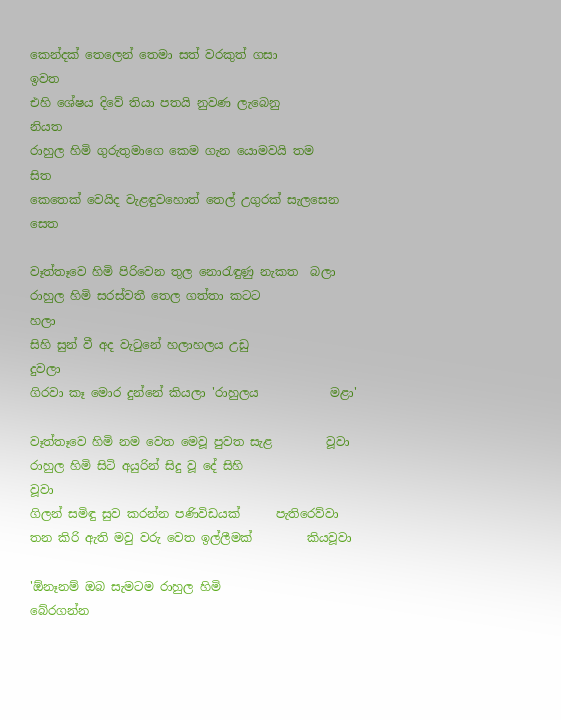කෙන්දක් තෙලෙන් තෙමා සත් වරකුත් ගසා            ඉවත
එහි ශේෂය දිවේ තියා පතයි නුවණ ලැබෙනු                  නියත
රාහුල හිමි ගුරුතුමාගෙ කෙම ගැන යොමවයි තම             සිත
කෙතෙක් වෙයිද වැළඳුවහොත් තෙල් උගුරක් සැලසෙන  සෙත

වෑත්තෑවෙ හිමි පිරිවෙන තුල නොරැඳුණු නැකත  බලා
රාහුල හිමි සරස්වතී තෙල ගත්තා කටට              හලා
සිහි සුන් වී අද වැටුනේ හලාහලය උඩු              දුවලා
ගිරවා කෑ මොර දුන්නේ කියලා 'රාහුලය            මළා'

වෑත්තෑවෙ හිමි නම වෙත මෙවූ පුවත සැළ         වූවා
රාහුල හිමි සිටි අයුරින් සිදු වූ දේ සිහි                 වූවා
ගිලන් සමිඳු සුව කරන්න පණිවිඩයක්      පැතිරෙව්වා
තන කිරි ඇති මවු වරු වෙත ඉල්ලීමක්         කියවූවා

'ඕනෑනම් ඔබ සැමටම රාහුල හිමි                   බේරගන්න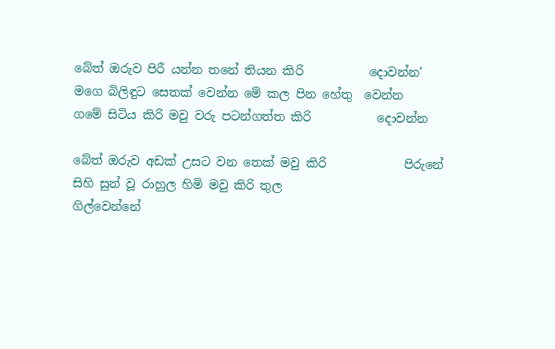බේත් ඔරුව පිරී යන්න තනේ තියන කිරි           දොවන්න'
මගෙ බිලිඳුට සෙතක් වෙන්න මේ කල පින හේතු  වෙන්න
ගමේ සිටිය කිරි මවු වරු පටන්ගත්ත කිරි           දොවන්න

බේත් ඔරුව අඩක් උසට වන තෙක් මවු කිරි             පිරුනේ
සිහි සුන් වූ රාහුල හිමි මවු කිරි තුල                 ගිල්වෙන්නේ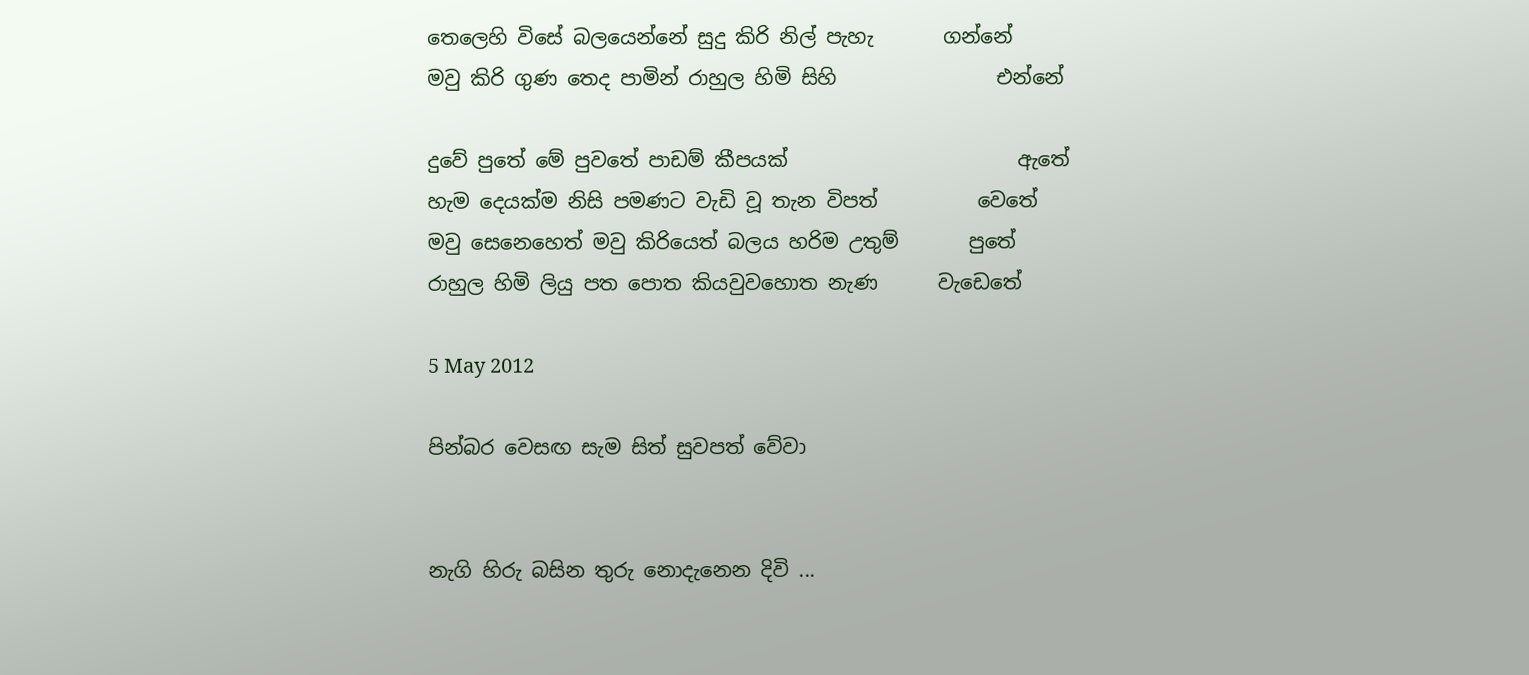තෙලෙහි විසේ බලයෙන්නේ සුදු කිරි නිල් පැහැ       ගන්නේ
මවු කිරි ගුණ තෙද පාමින් රාහුල හිමි සිහි                එන්නේ

දුවේ පුතේ මේ පුවතේ පාඩම් කීපයක්                       ඇතේ
හැම දෙයක්ම නිසි පමණට වැඩි වූ තැන විපත්          වෙතේ
මවු සෙනෙහෙත් මවු කිරියෙත් බලය හරිම උතුම්       පුතේ
රාහුල හිමි ලියු පත පොත කියවුවහොත නැණ      වැඩෙතේ

5 May 2012

පින්බර වෙසඟ සැම සිත් සුවපත් වේවා


නැගි හිරු බසින තුරු නොදැනෙන දිවි ...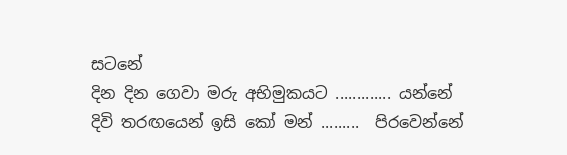සටනේ
දින දින ගෙවා මරු අභිමුකයට ............. යන්නේ
දිවි තරඟයෙන් ඉසි කෝ මන් .........  පිරවෙන්නේ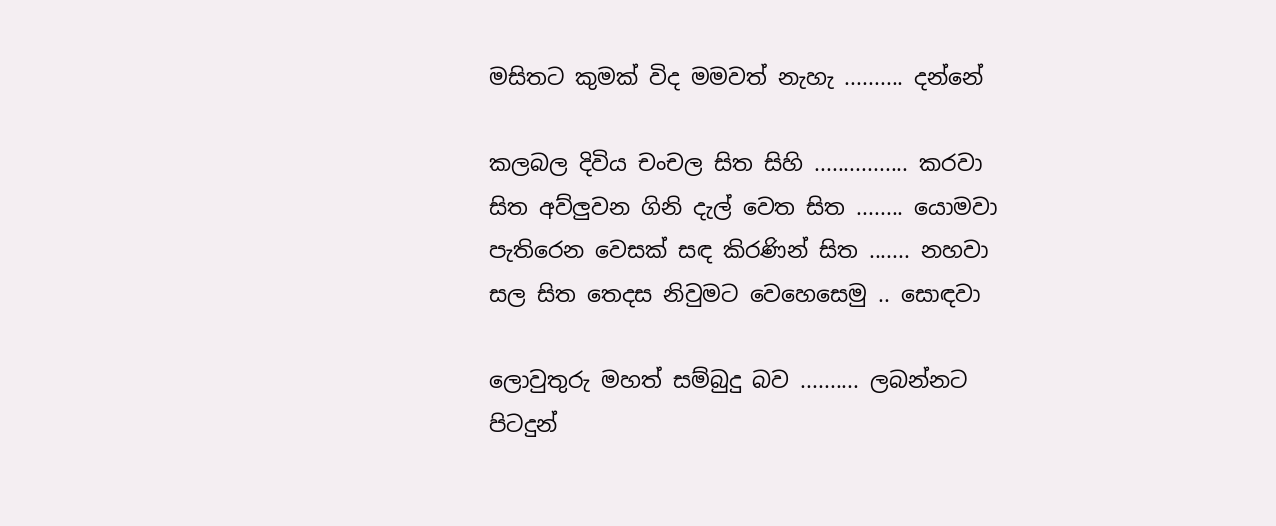මසිතට කුමක් විද මමවත් නැහැ .......... දන්නේ

කලබල දිවිය චංචල සිත සිහි ................ කරවා
සිත අව්ලුවන ගිනි දැල් වෙත සිත ........ යොමවා
පැතිරෙන වෙසක් සඳ කිරණින් සිත ....... නහවා
සල සිත තෙදස නිවුමට වෙහෙසෙමු .. සොඳවා

ලොවුතුරු මහත් සම්බුදු බව .......... ලබන්නට
පිටදුන්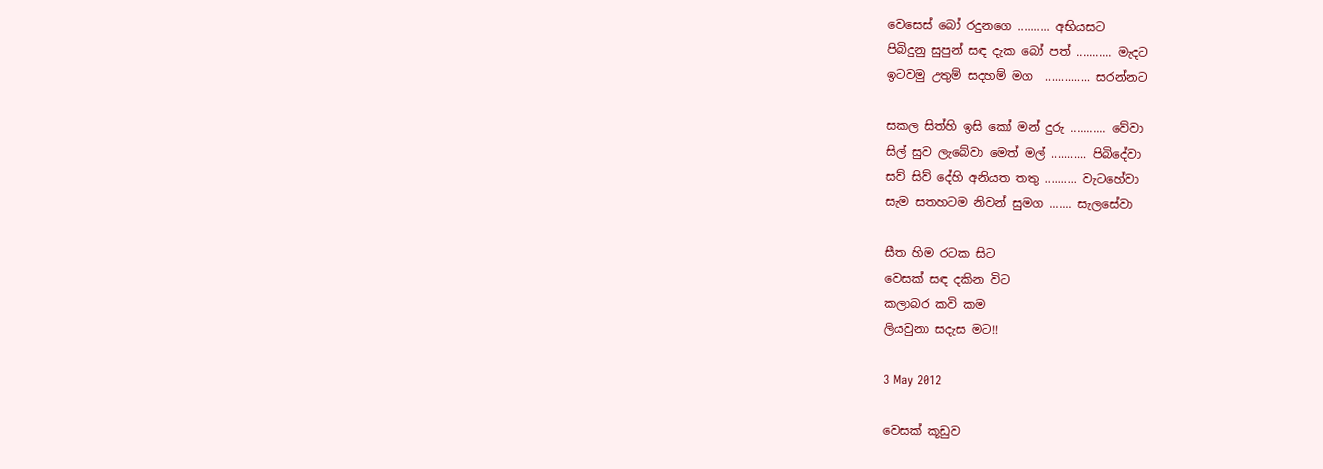වෙසෙස් බෝ රදුනගෙ .......... අභියසට
පිබිදුනු සුපුන් සඳ දැක බෝ පත් ........... මැදට
ඉටවමු උතුම් සදහම් මග  .............. සරන්නට

සකල සිත්හි ඉසි කෝ මන් දුරු ........... වේවා
සිල් සුව ලැබේවා මෙත් මල් ........... පිබිදේවා
සව් සිව් දේහි අනියත තතු .......... වැටහේවා
සැම සතහටම නිවන් සුමග ....... සැලසේවා

සීත හිම රටක සිට
වෙසක් සඳ දකින විට
කලාබර කවි කම
ලියවුනා සදැස මට!!

3 May 2012

වෙසක් කූඩුව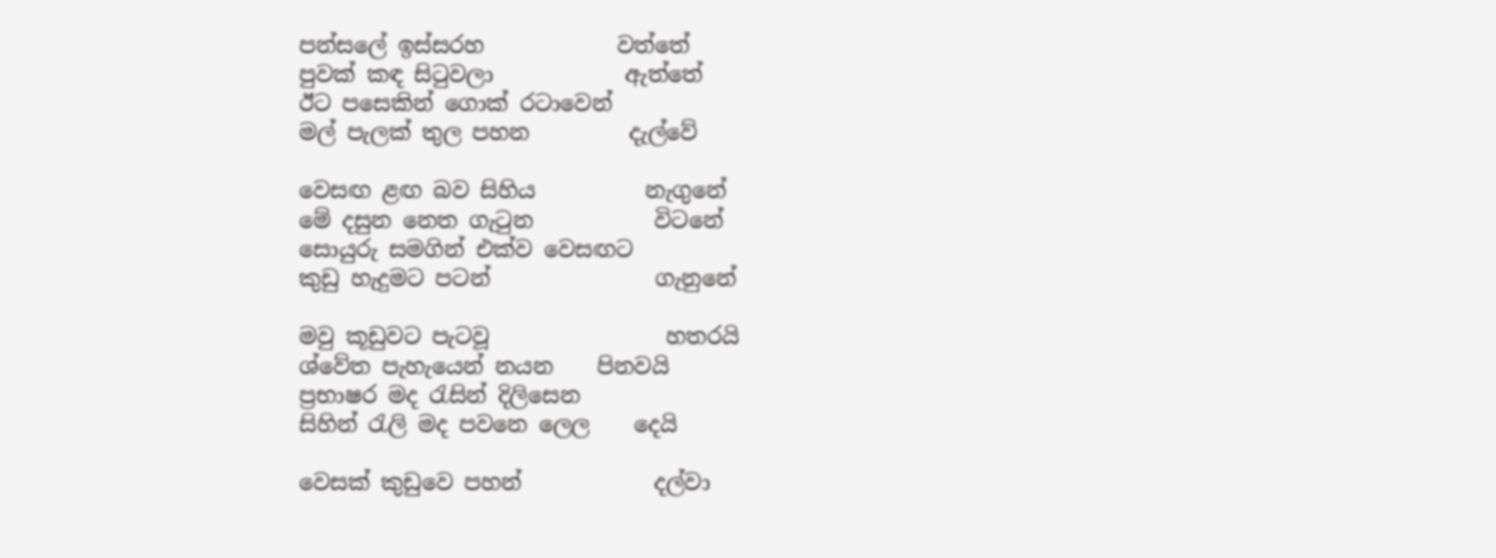පන්සලේ ඉස්සරහ            වත්තේ
පුවක් කඳ සිටුවලා            ඇත්තේ
ඊට පසෙකින් ගොක් රටාවෙන්
මල් පැලක් තුල පහන         දැල්වේ

වෙසඟ ළඟ බව සිහිය          නැගුනේ
මේ දසුන නෙත ගැටුන           විටනේ
සොයුරු සමගින් එක්ව වෙසඟට
කුඩු හැදුමට පටන්               ගැනුනේ

මවු කූඩුවට පැටවූ                හතරයි
ශ්වේත පැහැයෙන් නයන    පිනවයි
ප්‍රභාෂර මද රැසින් දිලිසෙන
සිහින් රැලි මද පවනෙ ලෙල    දෙයි

වෙසක් කුඩුවෙ පහන්            දල්වා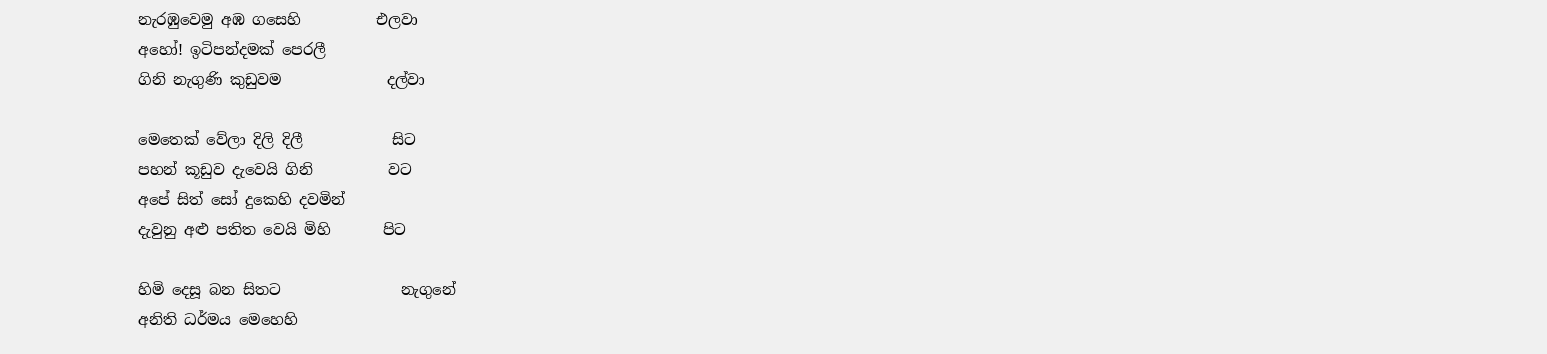නැරඹුවෙමු අඹ ගසෙහි          එලවා
අහෝ! ඉටිපන්දමක් පෙරලී
ගිනි නැගුණි කුඩුවම              දල්වා

මෙතෙක් වේලා දිලි දිලී            සිට
පහන් කූඩුව දැවෙයි ගිනි          වට
අපේ සිත් සෝ දුකෙහි දවමින්
දැවුනු අළු පතිත වෙයි මිහි       පිට

හිමි දෙසූ බන සිතට                නැගුනේ
අනිති ධර්මය මෙහෙහි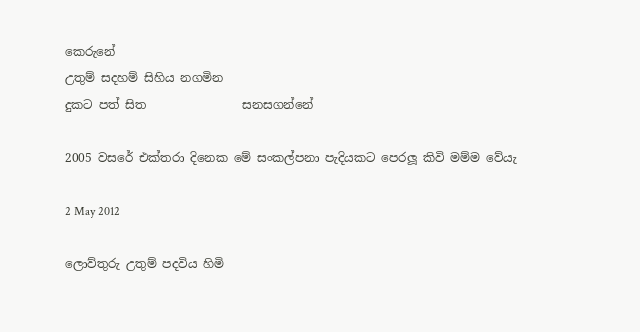කෙරුනේ
උතුම් සදහම් සිහිය නගමින
දුකට පත් සිත                සනසගන්නේ

2005 වසරේ එක්තරා දිනෙක මේ සංකල්පනා පැදියකට පෙරලූ කිවි මම්ම වේයැ

2 May 2012

ලොව්තුරු උතුම් පදවිය හිමි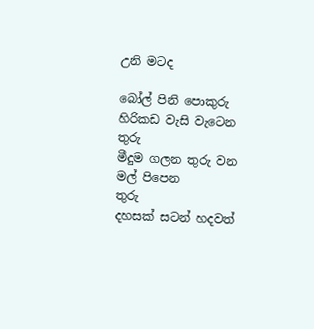උනි මටද

බෝල් පිනි පොකුරු හිරිකඩ වැසි වැටෙන  තුරු
මීදුම ගලන තුරු වන මල් පිපෙන               තුරු
දහසක් සටන් හදවත්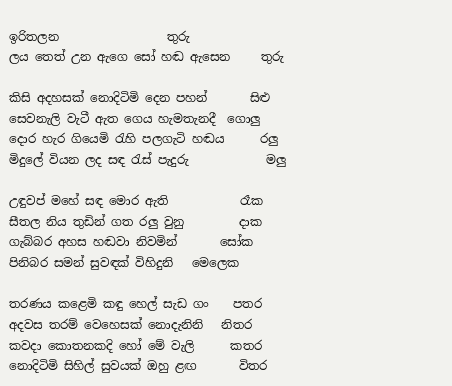ඉරිතලන                  තුරු
ලය තෙත් උන ඇගෙ සෝ හඬ ඇසෙන     තුරු

කිසි අදහසක් නොදිටිමි දෙන පහන්       සිළු
සෙවනැලි වැටී ඇත ගෙය හැමතැනදී  ගොලු
දොර හැර ගියෙමි රැහි පලගැටි හඬය      රලු
මිදුලේ වියන ලද සඳ රැස් පැදුරු             මලු

උඳුවප් මහේ සඳ මොර ඇති            රෑක
සීතල නිය තුඩින් ගත රලු වුනු         දාක
ගැබ්බර අහස හඬවා නිවමින්       සෝක
පිනිබර සමන් සුවඳක් විහිදුනි   මෙලෙක

තරණය කළෙමි කඳු හෙල් සැඩ ගං    පතර
අදවස තරම් වෙහෙසක් නොදැනිනි   නිතර
කවදා කොතනකදි හෝ මේ වැලි      කතර
නොදිටිමි සිහිල් සුවයක් ඔහු ළඟ       විතර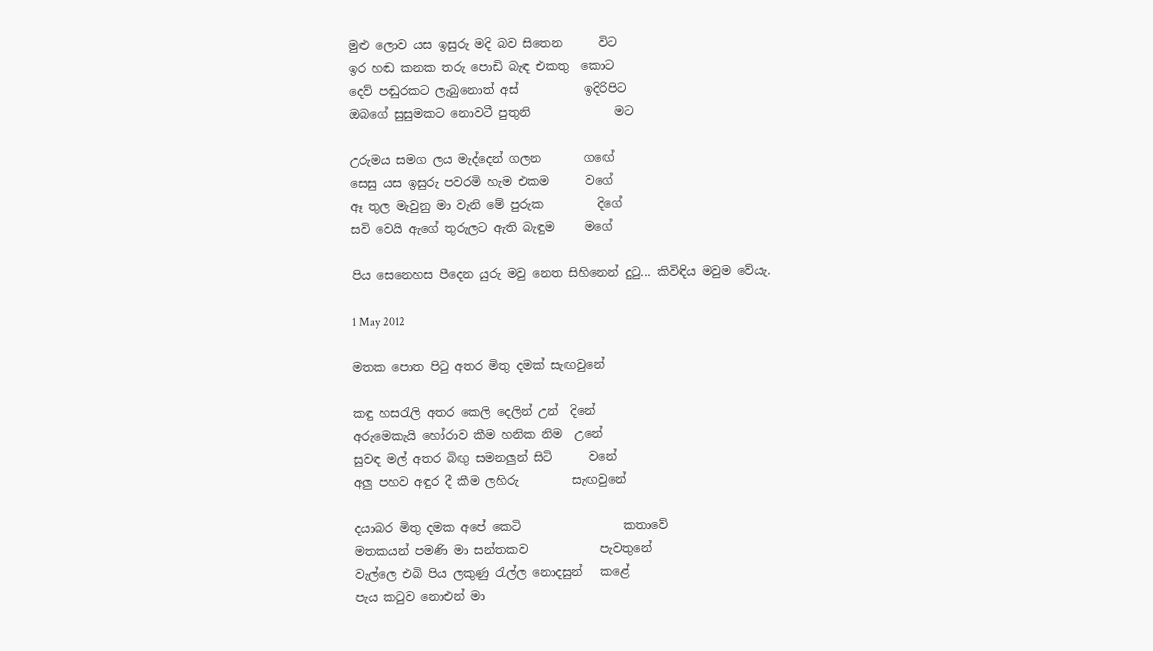මුළු ලොව යස ඉසුරු මදි බව සිතෙන      විට
ඉර හඬ කනක තරු පොඩි බැඳ එකතු  කොට
දෙව් පඬුරකට ලැබුනොත් අස්           ඉදිරිපිට
ඔබගේ සුසුමකට නොවටී පුතුනි              මට

උරුමය සමග ලය මැද්දෙන් ගලන       ගඟේ
සෙසු යස ඉසුරු පවරමි හැම එකම      වගේ
ඈ තුල මැවුනු මා වැනි මේ පුරුක         දිගේ
සවි වෙයි ඇගේ තුරුලට ඇති බැඳුම     මගේ

පිය සෙනෙහස පීදෙන යුරු මවු නෙත සිහිනෙන් දුටු... කිවිඳිය මවුම වේයැ.

1 May 2012

මතක පොත පිටු අතර මිතු දමක් සැඟවුනේ

කඳු හසරැලි අතර කෙලි දෙලින් උන්  දිනේ
අරුමෙකැයි හෝරාව කීම හනික නිම  උනේ
සුවඳ මල් අතර බිඟු සමනලුන් සිටි      වනේ
අලු පහව අඳුර දී කීම ලහිරු         සැඟවුනේ

දයාබර මිතු දමක අපේ කෙටි                 කතාවේ
මතකයන් පමණි මා සන්තකව            පැවතුනේ
වැල්ලෙ එබි පිය ලකුණු රැල්ල නොදසුන්   කළේ
පැය කටුව නොඑන් මා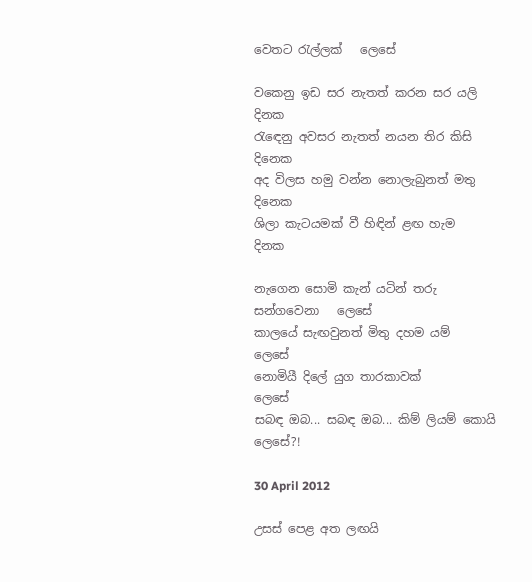වෙතට රැල්ලක්   ලෙසේ

වකෙනු ඉඩ සර නැතත් කරන සර යලි    දිනක
රැඳෙනු අවසර නැතත් නයන තිර කිසි   දිනෙක
අද විලස හමු වන්න නොලැබුනත් මතු  දිනෙක
ශිලා කැටයමක් වී හිඳින් ළඟ හැම          දිනක

නැගෙන සොමි කැන් යටින් තරු සන්ගවෙනා   ලෙසේ
කාලයේ සැඟවුනත් මිතු දහම යම්                   ලෙසේ
නොමියී දිලේ යුග තාරකාවක්                        ලෙසේ
සබඳ ඔබ... සබඳ ඔබ... කිම් ලියම් කොයි        ලෙසේ?!

30 April 2012

උසස් පෙළ අත ලඟයි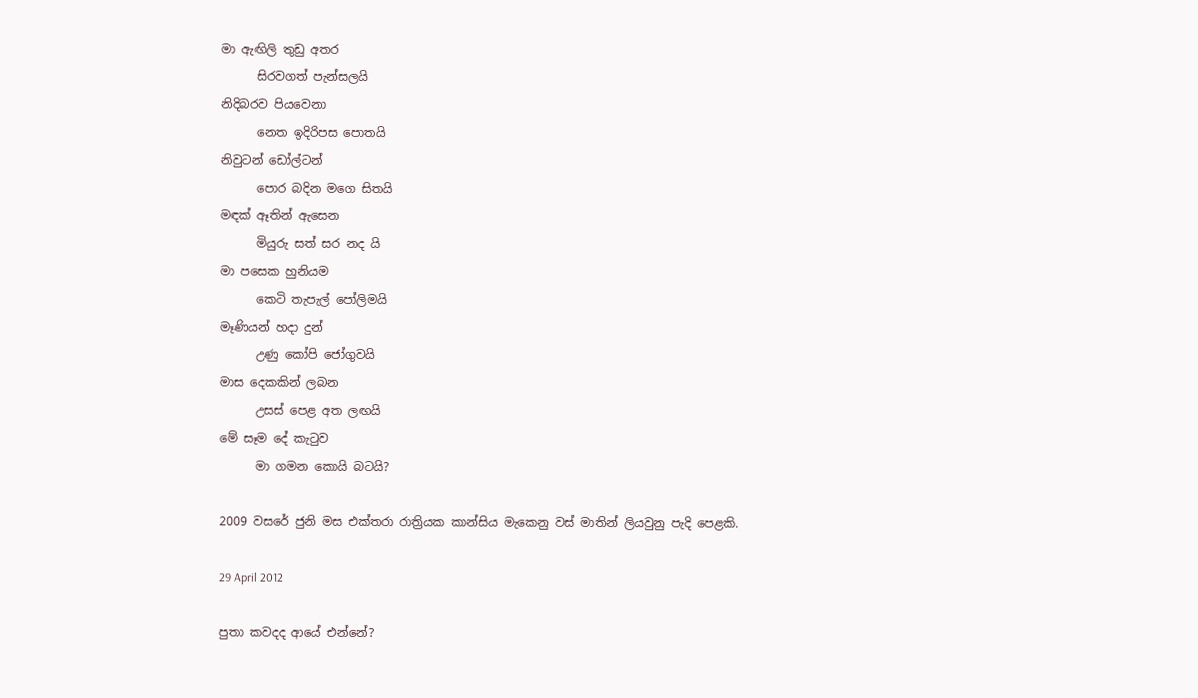මා ඇඟිලි තුඩු අතර
      සිරවගත් පැන්සලයි
නිදිබරව පියවෙනා
      නෙත ඉදිරිපස පොතයි
නිවුටන් ඩෝල්ටන්
      පොර බදින මගෙ සිතයි
මඳක් ඈතින් ඇසෙන
      මියුරු සත් සර නද යි
මා පසෙක හුනියම
      කෙටි තැපැල් පෝලිමයි
මෑණියන් හදා දුන්
      උණු කෝපි ජෝගුවයි
මාස දෙකකින් ලබන
      උසස් පෙළ අත ලඟයි
මේ සෑම දේ කැටුව
      මා ගමන කොයි බටයි?

2009 වසරේ ජුනි මස එක්තරා රාත්‍රියක කාන්සිය මැකෙනු වස් මාතින් ලියවුනු පැදි පෙළකි.

29 April 2012

පුතා කවදද ආයේ එන්නේ?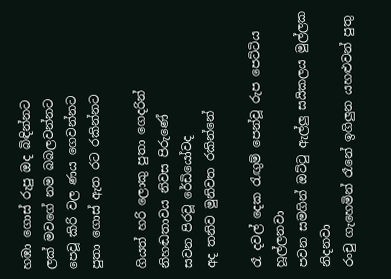හඹා ගොස් රුපු ඔද බිඳින්නට
ලක් මවගේ නම බබලවන්නට
පෙවූ කිරි වල ණය ගෙවන්නට
පුතා ගොස් ඇත රට රකින්නට

ගියත් හරි ලොකු පුතා ගෙදරින්
නිහඬතාවය නිවස පිරුණේ
සවන පිරවූ රේඩියෝවද
අද තනිව මුනිවත රකින්නේ

රෑ දවල් දෙක රැඟුම් පෙන්වූ රුප පෙට්ටිය හූල්ලනවා
පවන සමගින් ඔට්ටු ඇල්ලු සයිකලය මුල්ලක නිදනවා
රංචු ගැහෙමින් රෑනේ ඉගිලුන යහළුවන් පුතු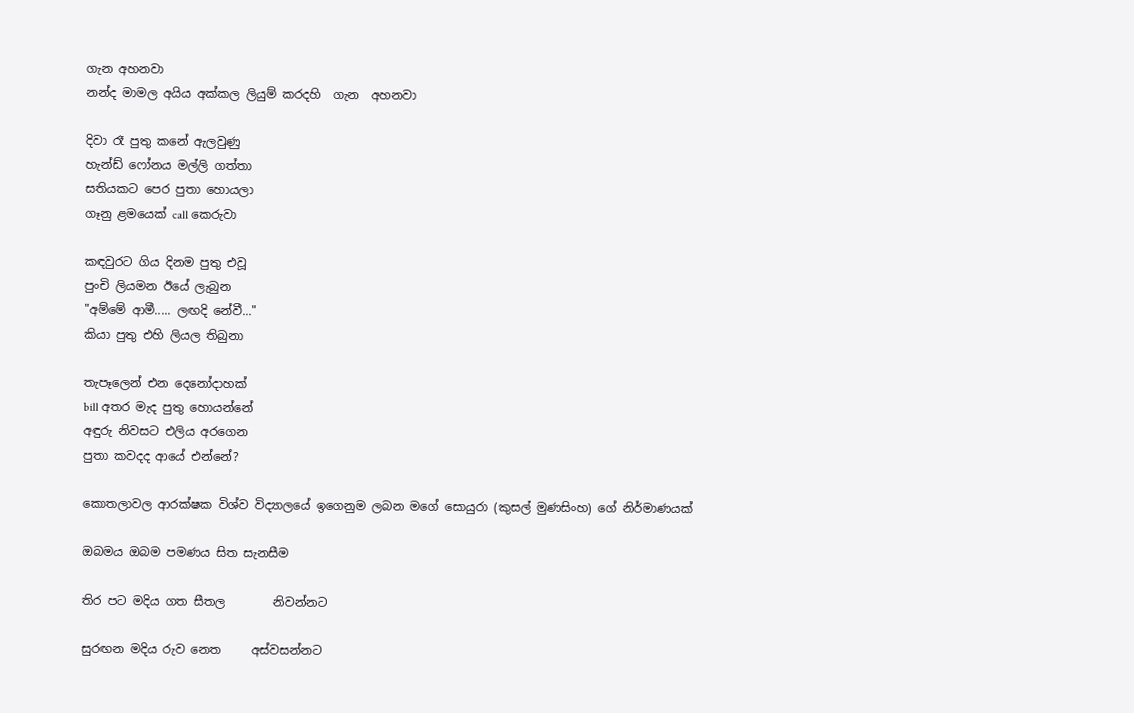ගැන අහනවා
නන්ද මාමල අයිය අක්කල ලියුම් කරදහි  ගැන  අහනවා

දිවා රෑ පුතු කනේ ඇලවුණු
හැන්ඩ් ෆෝනය මල්ලි ගත්තා
සතියකට පෙර පුතා හොයලා
ගෑනු ළමයෙක් call කෙරුවා

කඳවුරට ගිය දිනම පුතු එවූ
පුංචි ලියමන ඊයේ ලැබුන
"අම්මේ ආමී..... ලඟදි නේවී..."
කියා පුතු එහි ලියල තිබුනා

තැපෑලෙන් එන දෙනෝදාහක්
bill අතර මැද පුතු හොයන්නේ
අඳුරු නිවසට එලිය අරගෙන
පුතා කවදද ආයේ එන්නේ?

කොතලාවල ආරක්ෂක විශ්ව විද්‍යාලයේ ඉගෙනුම ලබන මගේ සොයුරා (කුසල් මුණසිංහ) ගේ නිර්මාණයක්

ඔබමය ඔබම පමණය සිත සැනසීම

තිර පට මදිය ගත සීතල        නිවන්නට

සුරඟන මදිය රුව නෙත     අස්වසන්නට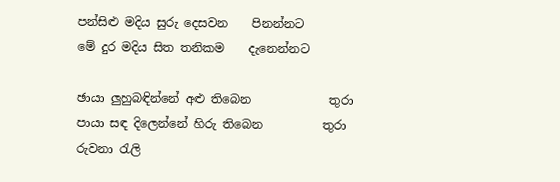පන්සිළු මදිය සුරු දෙසවන    පිනන්නට
මේ දුර මදිය සිත තනිකම    දැනෙන්නට

ඡායා ලුහුබඳින්නේ අළු තිබෙන             තුරා
පායා සඳ දිලෙන්නේ හිරු තිබෙන          තුරා
රුවනා රැලි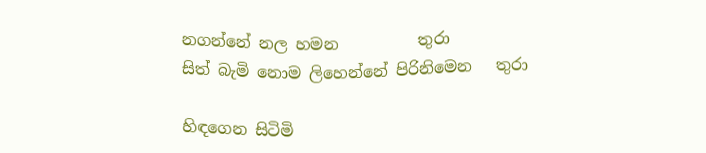නගන්නේ නල හමන          තුරා
සිත් බැමි නොම ලිහෙන්නේ පිරිනිමෙන   තුරා

හිඳගෙන සිටිමි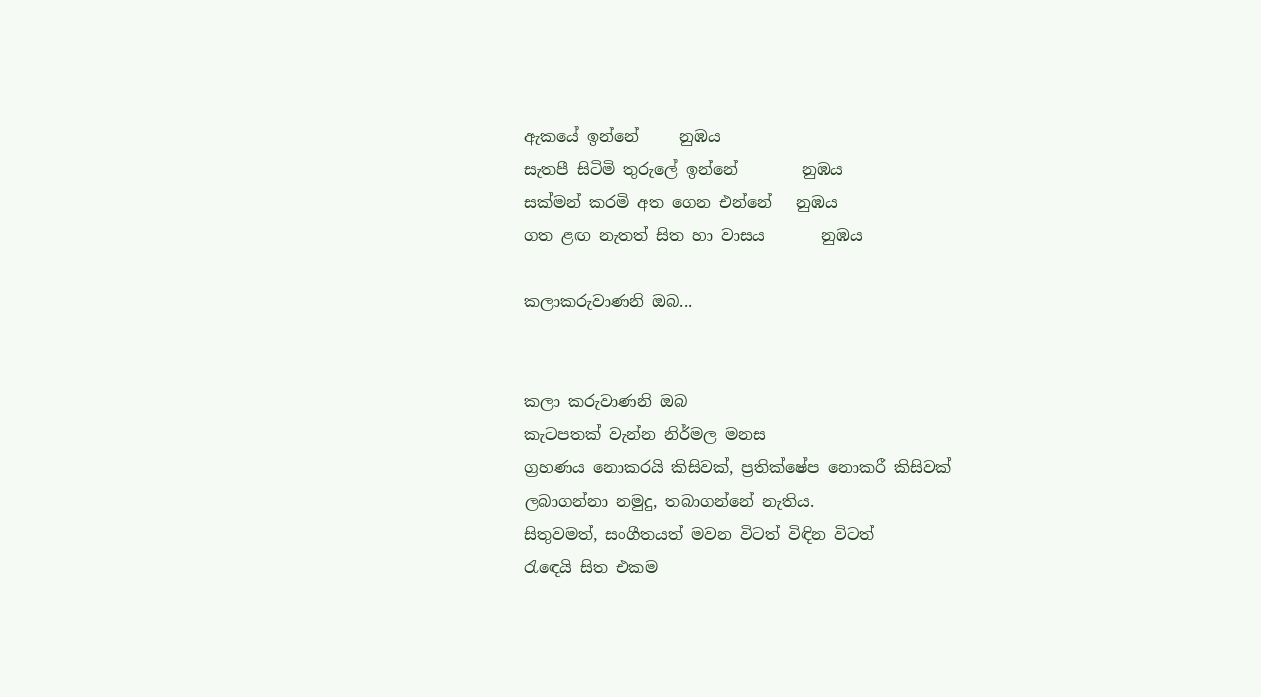ඇකයේ ඉන්නේ     නුඹය
සැතපී සිටිමි තුරුලේ ඉන්නේ        නුඹය
සක්මන් කරමි අත ගෙන එන්නේ   නුඹය
ගත ළඟ නැතත් සිත හා වාසය       නුඹය

කලාකරුවාණනි ඔබ...


කලා කරුවාණනි ඔබ
කැටපතක් වැන්න නිර්මල මනස
ග්‍රහණය නොකරයි කිසිවක්, ප්‍රතික්ෂේප නොකරී කිසිවක්
ලබාගන්නා නමුදු, තබාගන්නේ නැතිය.
සිතුවමත්, සංගීතයත් මවන විටත් විඳින විටත්
රැඳෙයි සිත එකම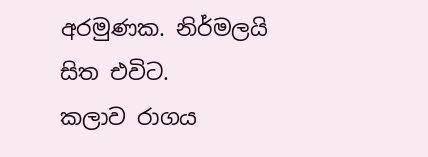අරමුණක. නිර්මලයි සිත එවිට.
කලාව රාගය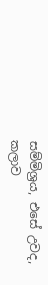සම්මිශ්‍රය, එසේ උවද,
කලාව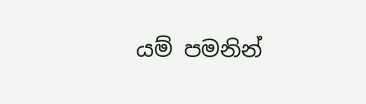යම් පමනින්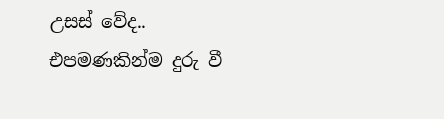උසස් වේද..
එපමණකින්ම දුරු වී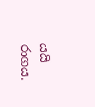යයි රාගය.